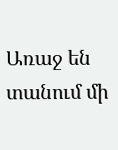Առաջ են տանում մի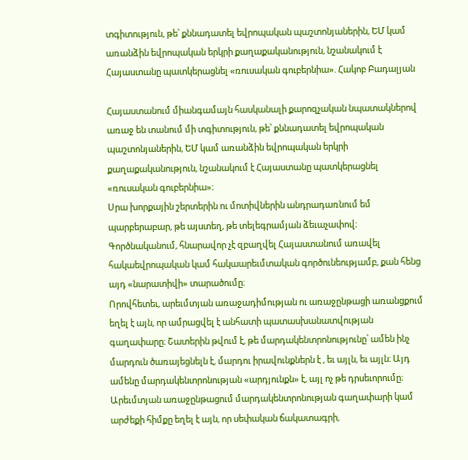տգիտություն, թե՝ քննադատել եվրոպական պաշտոնյաներին, ԵՄ կամ առանձին եվրոպական երկրի քաղաքականություն, նշանակում է Հայաստանը պատկերացնել «ռուսական գուբերնիա». Հակոբ Բադալյան

Հայաստանում միանգամայն հասկանալի քարոզչական նպատակներով առաջ են տանում մի տգիտություն, թե՝ քննադատել եվրոպական պաշտոնյաներին, ԵՄ կամ առանձին եվրոպական երկրի քաղաքականություն, նշանակում է Հայաստանը պատկերացնել «ռուսական գուբերնիա»։
Սրա խորքային շերտերին ու մոտիվներին անդրադառնում եմ պարբերաբար, թե այստեղ, թե տելեգրամյան ձեւաչափով։
Գործնականում, հնարավոր չէ զբաղվել Հայաստանում առավել հակաեվրոպական կամ հակաարեւմտական գործունեությամբ, քան հենց այդ «նարատիվի» տարածումը։
Որովհետեւ, արեւմտյան առաջադիմության ու առաջընթացի առանցքում եղել է այն, որ ամրացվել է անհատի պատասխանատվության գաղափարը։ Շատերին թվում է, թե մարդակենտրոնությունը՝ ամեն ինչ մարդուն ծառայեցնելն է, մարդու իրավունքներն է , եւ այլն, եւ այլն։ Այդ ամենը մարդակենտրոնության «արդյունքն» է, այլ ոչ թե դրսեւորումը։
Արեւմտյան առաջընթացում մարդակենտրոնության գաղափարի կամ արժեքի հիմքը եղել է այն, որ սեփական ճակատագրի,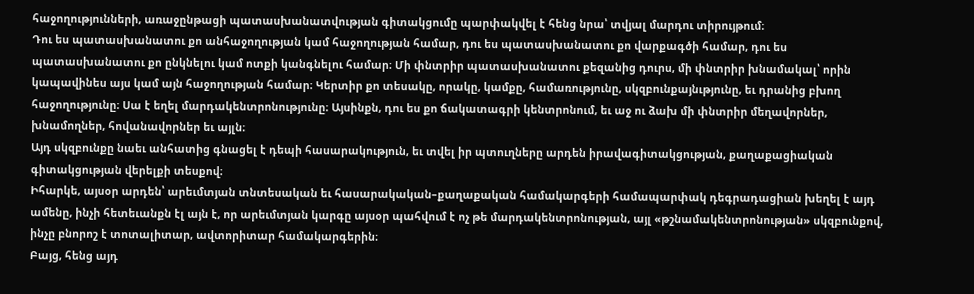հաջողությունների, առաջընթացի պատասխանատվության գիտակցումը պարփակվել է հենց նրա՝ տվյալ մարդու տիրույթում։
Դու ես պատասխանատու քո անհաջողության կամ հաջողության համար, դու ես պատասխանատու քո վարքագծի համար, դու ես պատասխանատու քո ընկնելու կամ ոտքի կանգնելու համար։ Մի փնտրիր պատասխանատու քեզանից դուրս, մի փնտրիր խնամակալ՝ որին կապավինես այս կամ այն հաջողության համար։ Կերտիր քո տեսակը, որակը, կամքը, համառությունը, սկզբունքայնւթյունը, եւ դրանից բխող հաջողությունը։ Սա է եղել մարդակենտրոնությունը։ Այսինքն, դու ես քո ճակատագրի կենտրոնում, եւ աջ ու ձախ մի փնտրիր մեղավորներ, խնամողներ, հովանավորներ եւ այլն։
Այդ սկզբունքը նաեւ անհատից գնացել է դեպի հասարակություն, եւ տվել իր պտուղները արդեն իրավագիտակցության, քաղաքացիական գիտակցության վերելքի տեսքով։
Իհարկե, այսօր արդեն՝ արեւմտյան տնտեսական եւ հասարակական–քաղաքական համակարգերի համապարփակ դեգրադացիան խեղել է այդ ամենը, ինչի հետեւանքն էլ այն է, որ արեւմտյան կարգը այսօր պահվում է ոչ թե մարդակենտրոնության, այլ «թշնամակենտրոնության» սկզբունքով, ինչը բնորոշ է տոտալիտար, ավտորիտար համակարգերին։
Բայց, հենց այդ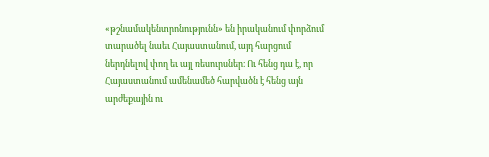«թշնամակենտրոնությունն» են իրականում փորձում տարածել նաեւ Հայաստանում, այդ հարցում ներդնելով փող եւ այլ ռեսուրսներ։ Ու հենց դա է, որ Հայաստանում ամենամեծ հարվածն է հենց այն արժեքային ու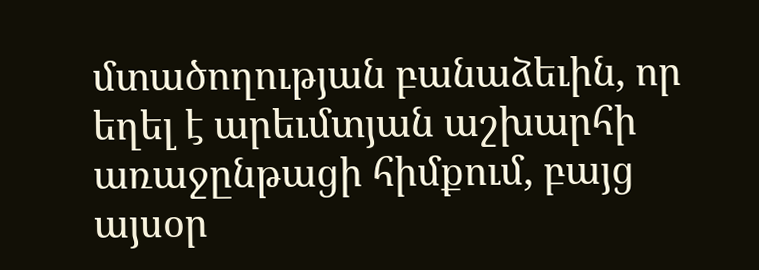մտածողության բանաձեւին, որ եղել է արեւմտյան աշխարհի առաջընթացի հիմքում, բայց այսօր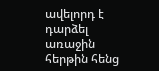ավելորդ է դարձել առաջին հերթին հենց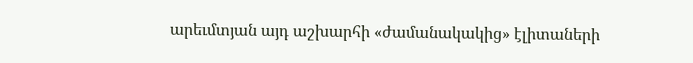արեւմտյան այդ աշխարհի «ժամանակակից» էլիտաների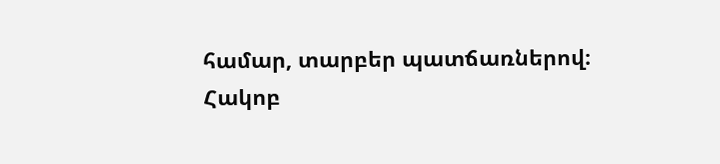համար, տարբեր պատճառներով։
Հակոբ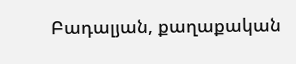Բադալյան, քաղաքական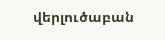վերլուծաբան